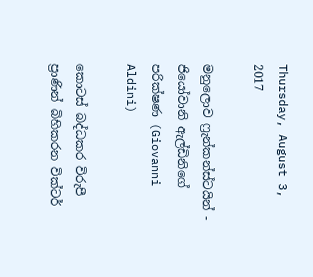Thursday, August 3, 2017

මනුලොව ෆ්‍රැන්කන්ස්ටයින් - ජියෝවානි ඇල්ඩිනිගේ පරික්ෂණ (Giovanni Aldini)

කොටස් බද්ධකර විරුපී ප්‍රාණින් බිහිකරන වික්ටර්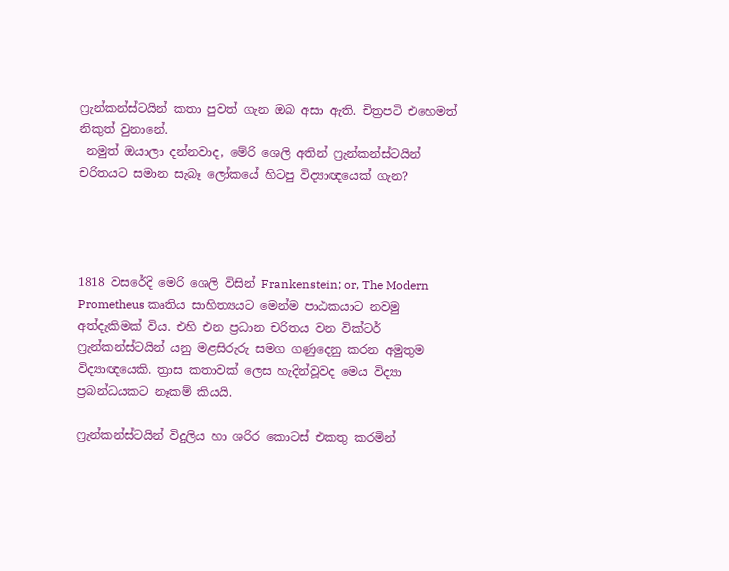ෆ්‍රැන්කන්ස්ටයින් කතා පුවත් ගැන ඔබ අසා ඇති. චිත්‍රපටි එහෙමත් නිකුත් වුනානේ.
 නමුත් ඔයාලා දන්නවාද, මේරි ශෙලි අතින් ෆ්‍රැන්කන්ස්ටයින් චරිතයට සමාන සැබෑ ලෝකයේ හිටපු විද්‍යාඥයෙක් ගැන?




1818 වසරේදි මෙරි ශෙලි විසින් Frankenstein; or, The Modern Prometheus කෘතිය සාහිත්‍යයට මෙන්ම පාඨකයාට නවමු අත්දැකිමක් විය. එහි එන ප්‍රධාන චරිතය වන වික්ටර් ෆ්‍රැන්කන්ස්ටයින් යනු මළසිරුරු සමග ගණුදෙනු කරන අමුතුම විද්‍යාඥයෙකි. ත්‍රාස කතාවක් ලෙස හැදින්වූවද මෙය විද්‍යා ප්‍රබන්ධයකට නෑකම් කියයි.

ෆ්‍රැන්කන්ස්ටයින් විදුලිය හා ශරිර කොටස් එකතු කරමින්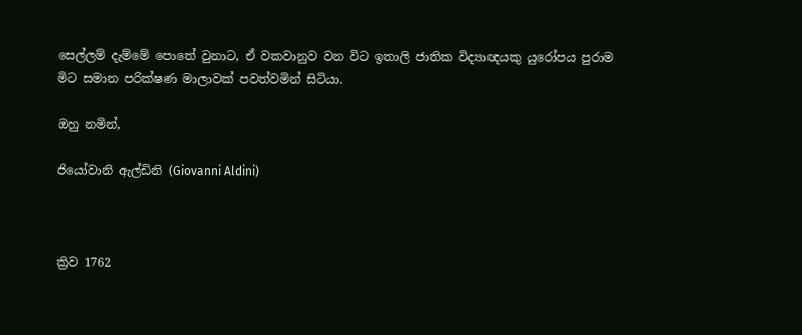සෙල්ලම් දැම්මේ පොතේ වුනාට, ඒ වකවානුව වන විට ඉතාලි ජාතික විද්‍යාඥයකු යුරෝපය පුරාම මිට සමාන පරික්ෂණ මාලාවක් පවත්වමින් සිටියා.

ඔහු නමින්,

ජියෝවානි ඇල්ඩිනි (Giovanni Aldini)



ක්‍රිව 1762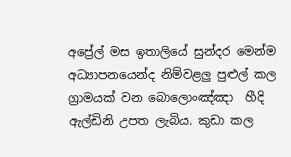අප්‍රේල් මස ඉතාලියේ සුන්දර මෙන්ම අධ්‍යාපනයෙන්ද නිම්වළලු පුළුල් කල ග්‍රාමයක් වන බොලොංඤ්ඤා  හීදි ඇල්ඩිනි උපත ලැබිය. කුඩා කල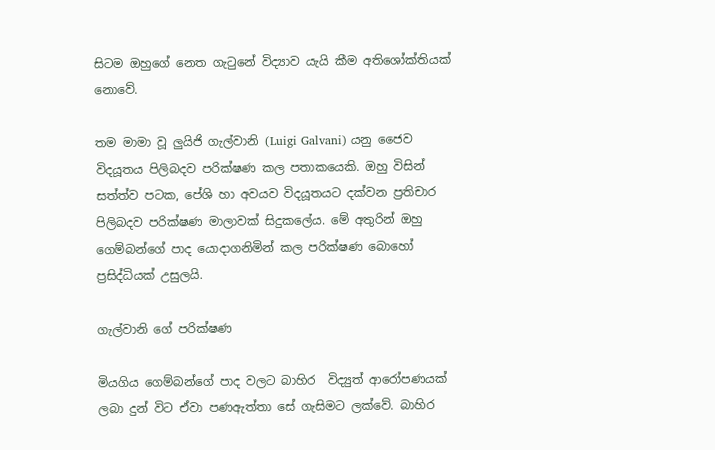සිටම ඔහුගේ නෙත ගැටුනේ විද්‍යාව යැයි කීම අතිශෝක්තියක් නොවේ.

තම මාමා වූ ලුයිජි ගැල්වානි (Luigi Galvani) යනු ජෛව විදයූතය පිලිබදව පරික්ෂණ කල පතාකයෙකි. ඔහු විසින් සත්ත්ව පටක, පේශි හා අවයව විදයූතයට දක්වන ප්‍රතිචාර පිලිබදව පරික්ෂණ මාලාවක් සිදුකලේය. මේ අතුරින් ඔහු ගෙම්බන්ගේ පාද යොදාගනිමින් කල පරික්ෂණ බොහෝ ප්‍රසිද්ධියක් උසුලයි.

ගැල්වානි ගේ පරික්ෂණ

මියගිය ගෙම්බන්ගේ පාද වලට බාහිර  විද්‍යුත් ආරෝපණයක් ලබා දුන් විට ඒවා පණඇත්තා සේ ගැසිමට ලක්වේ. බාහිර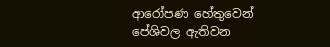ආරෝපණ හේතුවෙන් පේශිවල ඇතිවන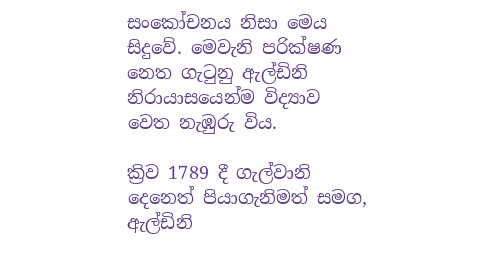සංකෝචනය නිසා මෙය සිදුවේ. මෙවැනි පරික්ෂණ නෙත ගැටුනු ඇල්ඩිනි නිරායාසයෙන්ම විද්‍යාව වෙත නැඹුරු විය.

ක්‍රිව 1789 දී ගැල්වානි දෙනෙත් පියාගැනිමත් සමග, ඇල්ඩිනි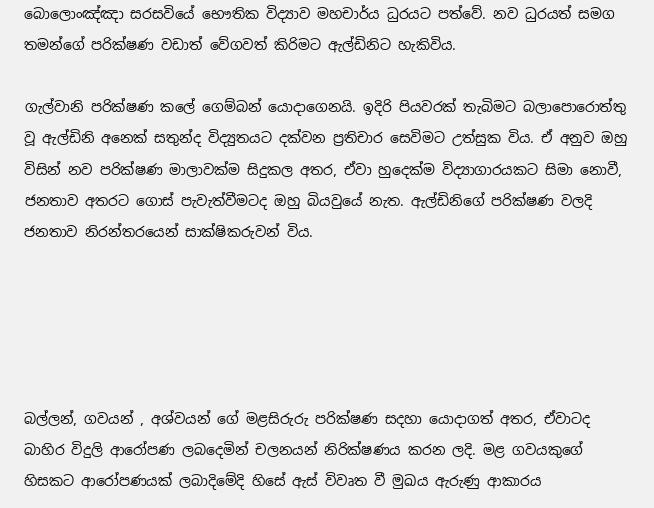බොලොංඤ්ඤා සරසවියේ භෞතික විද්‍යාව මහචාර්ය ධුරයට පත්වේ. නව ධුරයත් සමග තමන්ගේ පරික්ෂණ වඩාත් වේගවත් කිරිමට ඇල්ඩිනිට හැකිවිය.

ගැල්වානි පරික්ෂණ කලේ ගෙම්බන් යොදාගෙනයි. ඉදිරි පියවරක් තැබිමට බලාපොරොත්තු වූ ඇල්ඩිනි අනෙක් සතුන්ද විද්‍යුතයට දක්වන ප්‍රතිචාර සෙවිමට උත්සුක විය. ඒ අනුව ඔහු විසින් නව පරික්ෂණ මාලාවක්ම සිදුකල අතර, ඒවා හුදෙක්ම විද්‍යාගාරයකට සිමා නොවී, ජනතාව අතරට ගොස් පැවැත්වීමටද ඔහු බියවුයේ නැත. ඇල්ඩිනිගේ පරික්ෂණ වලදි ජනතාව නිරන්තරයෙන් සාක්ෂිකරුවන් විය.





බල්ලන්, ගවයන් , අශ්වයන් ගේ මළසිරුරු පරික්ෂණ සදහා යොදාගත් අතර, ඒවාටද බාහිර විදුලි ආරෝපණ ලබදෙමින් චලනයන් නිරික්ෂණය කරන ලදි. මළ ගවයකුගේ හිසකට ආරෝපණයක් ලබාදිමේදි හිසේ ඇස් විවෘත වී මුඛය ඇරුණු ආකාරය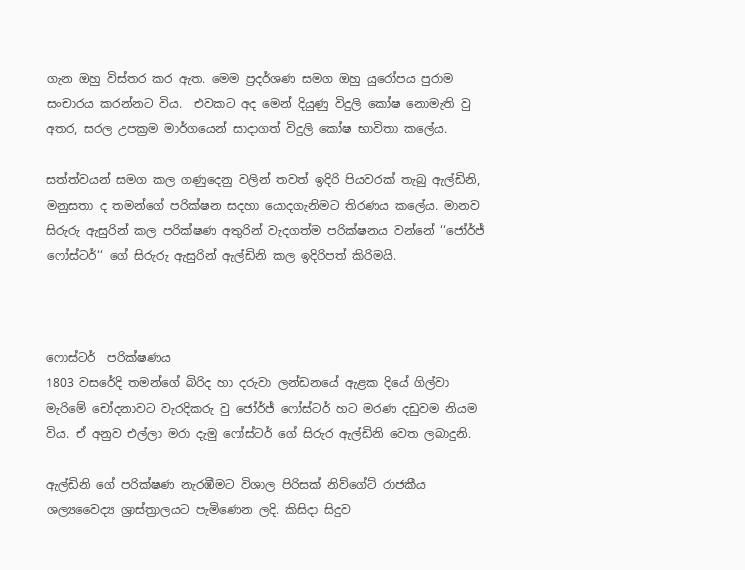ගැන ඔහු විස්තර කර ඇත. මෙම ප්‍රදර්ශණ සමග ඔහු යුරෝපය පුරාම සංචාරය කරන්නට විය.  එවකට අද මෙන් දියුණු විදුලි කෝෂ නොමැති වු අතර, සරල උපක්‍රම මාර්ගයෙන් සාදාගත් විදුලි කෝෂ භාවිතා කලේය.

සත්ත්වයන් සමග කල ගණුදෙනු වලින් තවත් ඉදිරි පියවරක් තැබු ඇල්ඩිනි, මනුසතා ද තමන්ගේ පරික්ෂන සදහා යොදගැනිමට තිරණය කලේය. මානව සිරුරු ඇසුරින් කල පරික්ෂණ අතුරින් වැදගත්ම පරික්ෂනය වන්නේ ‘‘ජෝර්ජ් ෆෝස්ටර්‘‘ ගේ සිරුරු ඇසුරින් ඇල්ඩිනි කල ඉදිරිපත් කිරිමයි.



ෆොස්ටර්  පරික්ෂණය
1803 වසරේදි තමන්ගේ බිරිද හා දරුවා ලන්ඩනයේ ඇළක දියේ ගිල්වා මැරිමේ චෝදනාවට වැරදිකරු වු ජෝර්ජ් ෆෝස්ටර් හට මරණ දඩුවම නියම විය. ඒ අනුව එල්ලා මරා දැමු ෆෝස්ටර් ගේ සිරුර ඇල්ඩිනි වෙත ලබාදුනි.

ඇල්ඩිනි ගේ පරික්ෂණ නැරඹීමට විශාල පිරිසක් නිව්ගේට් රාජකීය ශල්‍යවෛද්‍ය ශ්‍රාස්ත්‍රාලයට පැමිණෙන ලදි. කිසිදා සිදුව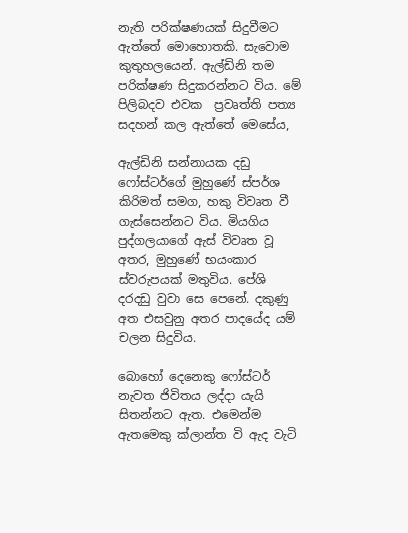නැති පරික්ෂණයක් සිදුවීමට ඇත්තේ මොහොතකි. සැවොම කුතුහලයෙන්. ඇල්ඩිනි තම පරික්ෂණ සිදුකරන්නට විය. මේ පිලිබදව එවක  ප්‍රවෘත්ති පත්‍ය සදහන් කල ඇත්තේ මෙසේය,

ඇල්ඩිනි සන්නායක දඩු ෆෝස්ටර්ගේ මුහුණේ ස්පර්ශ කිරිමත් සමග, හකු විවෘත වී ගැස්සෙන්නට විය. මියගිය පුද්ගලයාගේ ඇස් විවෘත වූ අතර, මුහුණේ භයංකාර ස්වරුපයක් මතුවිය. පේශි දරදඩු වුවා සෙ පෙනේ. දකුණු අත එසවුනු අතර පාදයේද යම් චලන සිදුවිය.

බොහෝ දෙනෙකු ෆෝස්ටර් නැවත ජිවිතය ලද්දා යැයි සිතන්නට ඇත. එමෙන්ම ඇතමෙකු ක්ලාන්ත වි ඇද වැටි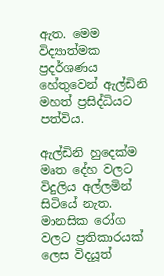ඇත. මෙම විද්‍යාත්මක ප්‍රදර්ශණය හේතුවෙන් ඇල්ඩිනි මහත් ප්‍රසිද්ධියට පත්විය.

ඇල්ඩිනි හුදෙක්ම මෘත දේහ වලට විදුලිය අල්ලමින් සිටියේ නැත. මානසික රෝග වලට ප්‍රතිකාරයක් ලෙස විදයූත්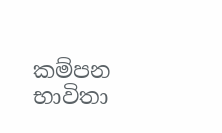කම්පන භාවිතා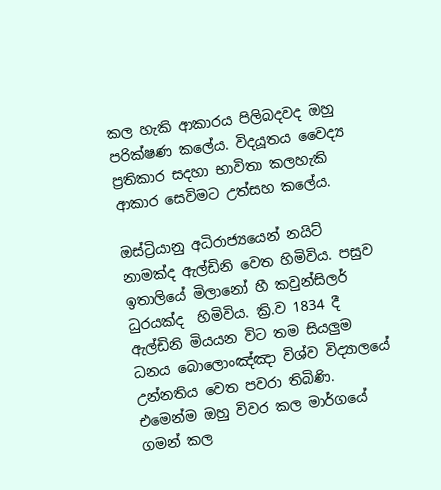කල හැකි ආකාරය පිලිබදවද ඔහු පරික්ෂණ කලේය. විදයූතය වෛද්‍ය ප්‍රතිකාර සදහා භාවිතා කලහැකි ආකාර සෙවිමට උත්සහ කලේය.

ඔස්ට්‍රියානු අධිරාජ්‍යයෙන් නයිට් නාමක්ද ඇල්ඩිනි වෙත හිමිවිය. පසුව ඉතාලියේ මිලානෝ හී කවුන්සිලර් ධුරයක්ද  හිමිවිය. ක්‍රි.ව 1834 දී ඇල්ඩිනි මියයන විට තම සියලුම ධනය බොලොංඤ්ඤා විශ්ව විද්‍යාලයේ උන්නතිය වෙත පවරා තිබිණි. එමෙන්ම ඔහු විවර කල මාර්ගයේ ගමන් කල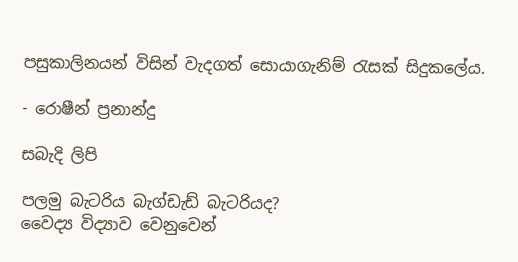පසුකාලිනයන් විසින් වැදගත් සොයාගැනිම් රැසක් සිදුකලේය.

- රොෂීන් ප්‍රනාන්දු

සබැදි ලිපි

පලමු බැටරිය බැග්ඩැඩ් බැටරියද?
වෛද්‍ය විද්‍යාව වෙනුවෙන්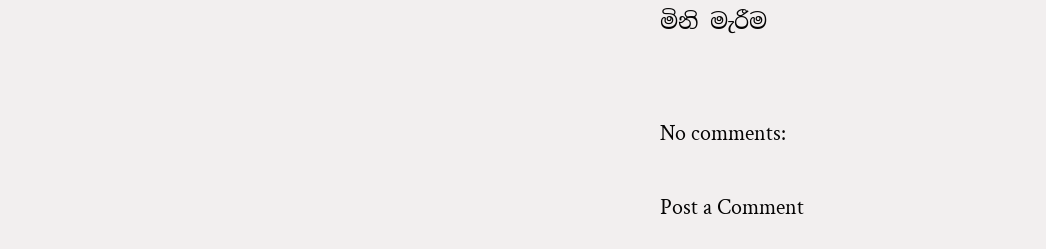මිනි මැරීම


No comments:

Post a Comment